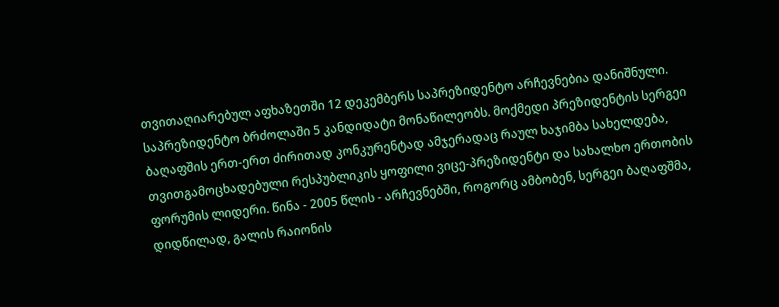თვითაღიარებულ აფხაზეთში 12 დეკემბერს საპრეზიდენტო არჩევნებია დანიშნული. საპრეზიდენტო ბრძოლაში 5 კანდიდატი მონაწილეობს. მოქმედი პრეზიდენტის სერგეი ბაღაფშის ერთ-ერთ ძირითად კონკურენტად ამჯერადაც რაულ ხაჯიმბა სახელდება, თვითგამოცხადებული რესპუბლიკის ყოფილი ვიცე-პრეზიდენტი და სახალხო ერთობის ფორუმის ლიდერი. წინა - 2005 წლის - არჩევნებში, როგორც ამბობენ, სერგეი ბაღაფშმა, დიდწილად, გალის რაიონის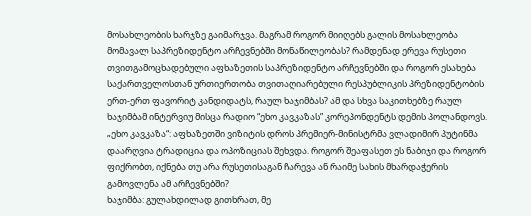მოსახლეობის ხარჯზე გაიმარჯვა. მაგრამ როგორ მიიღებს გალის მოსახლეობა მომავალ საპრეზიდენტო არჩევნებში მონაწილეობას? რამდენად ერევა რუსეთი თვითგამოცხადებული აფხაზეთის საპრეზიდენტო არჩევნებში და როგორ ესახება საქართველოსთან ურთიერთობა თვითაღიარებული რესპუბლიკის პრეზიდენტობის ერთ-ერთ ფავორიტ კანდიდატს, რაულ ხაჯიმბას? ამ და სხვა საკითხებზე რაულ ხაჯიმბამ ინტერვიუ მისცა რადიო “ეხო კავკაზას” კორეპონდენტს დემის პოლანდოვს.
„ეხო კავკაზა“: აფხაზეთში ვიზიტის დროს პრემიერ-მინისტრმა ვლადიმირ პუტინმა დაარღვია ტრადიცია და ოპოზიციას შეხვდა. როგორ შეაფასეთ ეს ნაბიჯი და როგორ ფიქრობთ, იქნება თუ არა რუსეთისაგან ჩარევა ან რაიმე სახის მხარდაჭერის გამოვლენა ამ არჩევნებში?
ხაჯიმბა: გულახდილად გითხრათ, მე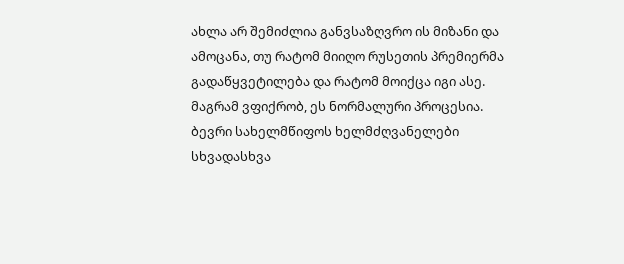ახლა არ შემიძლია განვსაზღვრო ის მიზანი და ამოცანა, თუ რატომ მიიღო რუსეთის პრემიერმა გადაწყვეტილება და რატომ მოიქცა იგი ასე. მაგრამ ვფიქრობ, ეს ნორმალური პროცესია. ბევრი სახელმწიფოს ხელმძღვანელები სხვადასხვა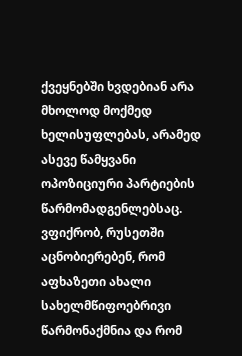ქვეყნებში ხვდებიან არა მხოლოდ მოქმედ ხელისუფლებას, არამედ ასევე წამყვანი ოპოზიციური პარტიების წარმომადგენლებსაც. ვფიქრობ, რუსეთში აცნობიერებენ, რომ აფხაზეთი ახალი სახელმწიფოებრივი წარმონაქმნია და რომ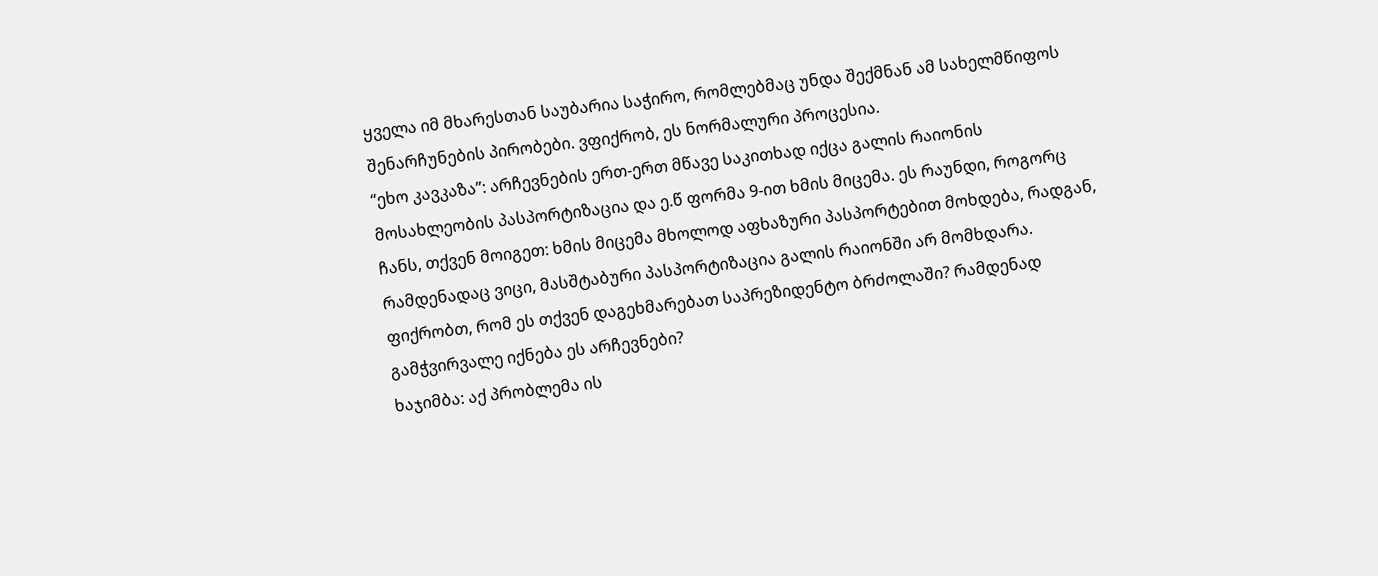ყველა იმ მხარესთან საუბარია საჭირო, რომლებმაც უნდა შექმნან ამ სახელმწიფოს შენარჩუნების პირობები. ვფიქრობ, ეს ნორმალური პროცესია.
“ეხო კავკაზა”: არჩევნების ერთ-ერთ მწავე საკითხად იქცა გალის რაიონის მოსახლეობის პასპორტიზაცია და ე.წ ფორმა 9-ით ხმის მიცემა. ეს რაუნდი, როგორც ჩანს, თქვენ მოიგეთ: ხმის მიცემა მხოლოდ აფხაზური პასპორტებით მოხდება, რადგან, რამდენადაც ვიცი, მასშტაბური პასპორტიზაცია გალის რაიონში არ მომხდარა. ფიქრობთ, რომ ეს თქვენ დაგეხმარებათ საპრეზიდენტო ბრძოლაში? რამდენად გამჭვირვალე იქნება ეს არჩევნები?
ხაჯიმბა: აქ პრობლემა ის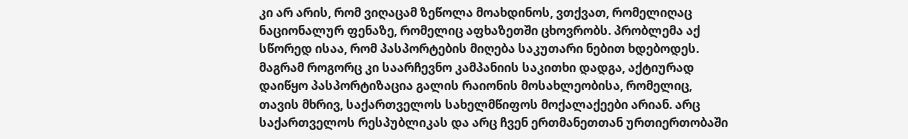კი არ არის, რომ ვიღაცამ ზეწოლა მოახდინოს, ვთქვათ, რომელიღაც ნაციონალურ ფენაზე, რომელიც აფხაზეთში ცხოვრობს. პრობლემა აქ სწორედ ისაა, რომ პასპორტების მიღება საკუთარი ნებით ხდებოდეს. მაგრამ როგორც კი საარჩევნო კამპანიის საკითხი დადგა, აქტიურად დაიწყო პასპორტიზაცია გალის რაიონის მოსახლეობისა, რომელიც, თავის მხრივ, საქართველოს სახელმწიფოს მოქალაქეები არიან. არც საქართველოს რესპუბლიკას და არც ჩვენ ერთმანეთთან ურთიერთობაში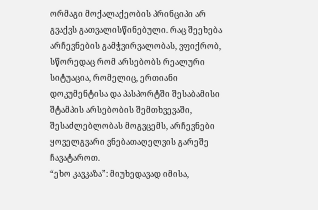ორმაგი მოქალაქეობის პრინციპი არ გვაქვს გათვალისწინებული. რაც შეეხება არჩევნების გამჭვირვალობას, ვფიქრობ, სწორედაც რომ არსებობს რეალური სიტუაცია, რომელიც, ერთიანი დოკუმენტისა და პასპორტში შესაბამისი შტამპის არსებობის შემთხვევაში, შესაძლებლობას მოგვცემს, არჩევნები ყოველგვარი ვნებათაღელვის გარეშე ჩავატაროთ.
“ეხო კავკაზა”: მიუხედავად იმისა,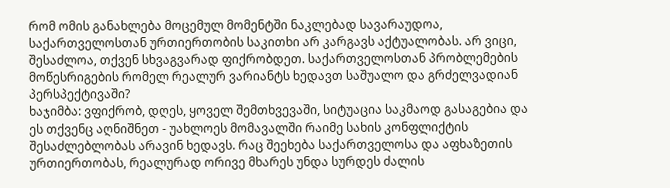რომ ომის განახლება მოცემულ მომენტში ნაკლებად სავარაუდოა, საქართველოსთან ურთიერთობის საკითხი არ კარგავს აქტუალობას. არ ვიცი, შესაძლოა, თქვენ სხვაგვარად ფიქრობდეთ. საქართველოსთან პრობლემების მოწესრიგების რომელ რეალურ ვარიანტს ხედავთ საშუალო და გრძელვადიან პერსპექტივაში?
ხაჯიმბა: ვფიქრობ, დღეს, ყოველ შემთხვევაში, სიტუაცია საკმაოდ გასაგებია და ეს თქვენც აღნიშნეთ - უახლოეს მომავალში რაიმე სახის კონფლიქტის შესაძლებლობას არავინ ხედავს. რაც შეეხება საქართველოსა და აფხაზეთის ურთიერთობას, რეალურად ორივე მხარეს უნდა სურდეს ძალის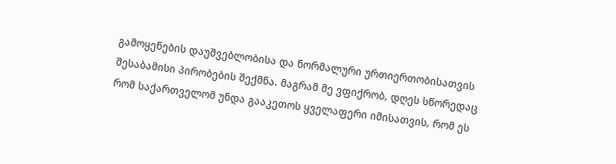გამოყენების დაუშვებლობისა და ნორმალური ურთიერთობისათვის შესაბამისი პირობების შექმნა. მაგრამ მე ვფიქრობ, დღეს სწორედაც რომ საქართველომ უნდა გააკეთოს ყველაფერი იმისათვის, რომ ეს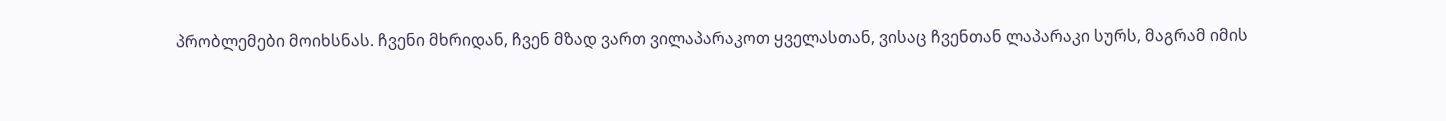პრობლემები მოიხსნას. ჩვენი მხრიდან, ჩვენ მზად ვართ ვილაპარაკოთ ყველასთან, ვისაც ჩვენთან ლაპარაკი სურს, მაგრამ იმის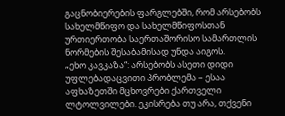გაცნობიერების ფარგლებში, რომ არსებობს სახელმწიფო და სახელმწიფოსთან ურთიერთობა საერთაშორისო სამართლის ნორმების შესაბამისად უნდა აიგოს.
„ეხო კავკაზა“: არსებობს ასეთი დიდი უფლებადაცვითი პრობლემა – ესაა აფხაზეთში მცხოვრები ქართველი ლტოლვილები. ეკისრება თუ არა, თქვენი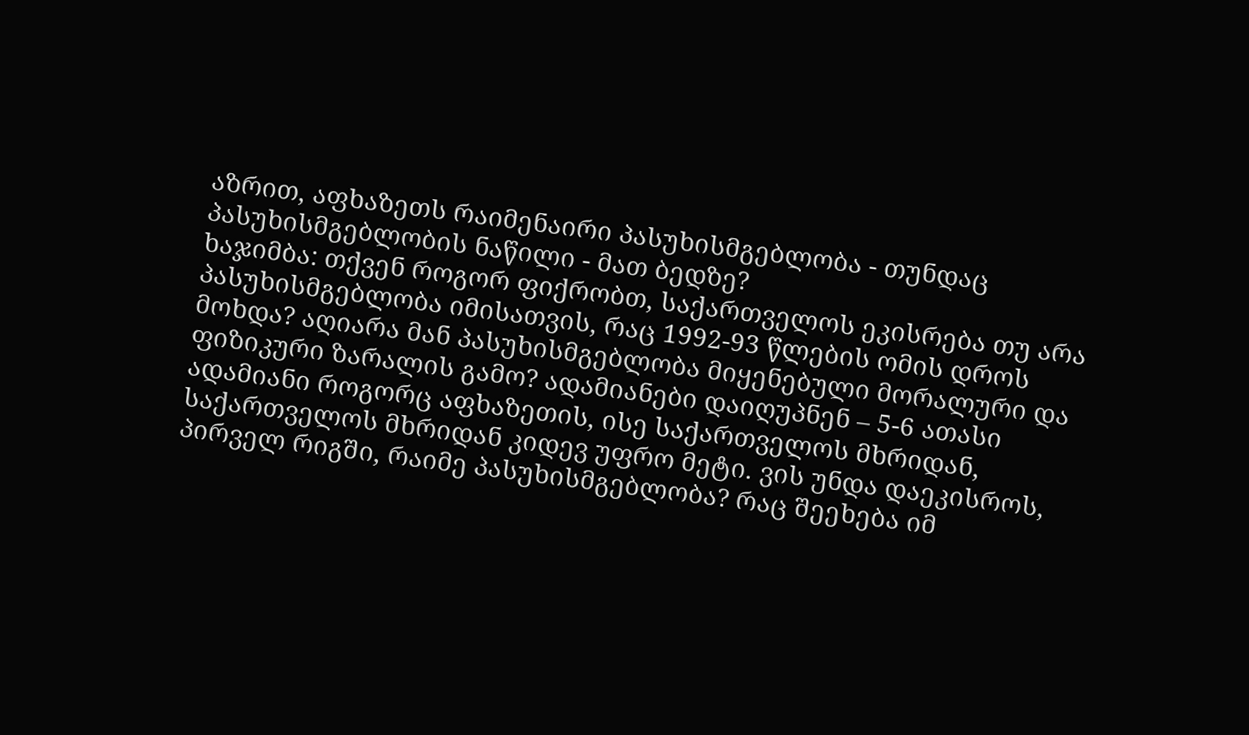აზრით, აფხაზეთს რაიმენაირი პასუხისმგებლობა - თუნდაც პასუხისმგებლობის ნაწილი - მათ ბედზე?
ხაჯიმბა: თქვენ როგორ ფიქრობთ, საქართველოს ეკისრება თუ არა პასუხისმგებლობა იმისათვის, რაც 1992-93 წლების ომის დროს მოხდა? აღიარა მან პასუხისმგებლობა მიყენებული მორალური და ფიზიკური ზარალის გამო? ადამიანები დაიღუპნენ – 5-6 ათასი ადამიანი როგორც აფხაზეთის, ისე საქართველოს მხრიდან, საქართველოს მხრიდან კიდევ უფრო მეტი. ვის უნდა დაეკისროს, პირველ რიგში, რაიმე პასუხისმგებლობა? რაც შეეხება იმ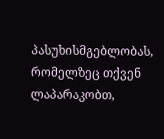პასუხისმგებლობას, რომელზეც თქვენ ლაპარაკობთ,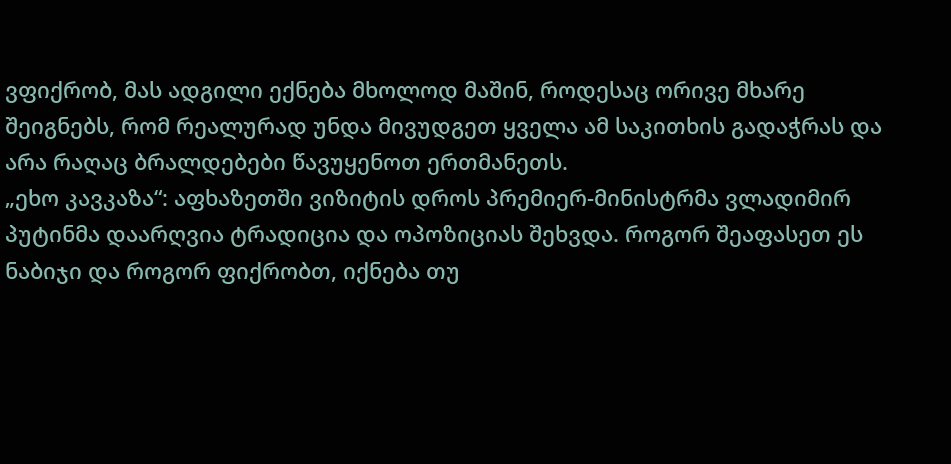ვფიქრობ, მას ადგილი ექნება მხოლოდ მაშინ, როდესაც ორივე მხარე შეიგნებს, რომ რეალურად უნდა მივუდგეთ ყველა ამ საკითხის გადაჭრას და არა რაღაც ბრალდებები წავუყენოთ ერთმანეთს.
„ეხო კავკაზა“: აფხაზეთში ვიზიტის დროს პრემიერ-მინისტრმა ვლადიმირ პუტინმა დაარღვია ტრადიცია და ოპოზიციას შეხვდა. როგორ შეაფასეთ ეს ნაბიჯი და როგორ ფიქრობთ, იქნება თუ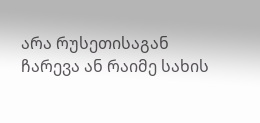არა რუსეთისაგან ჩარევა ან რაიმე სახის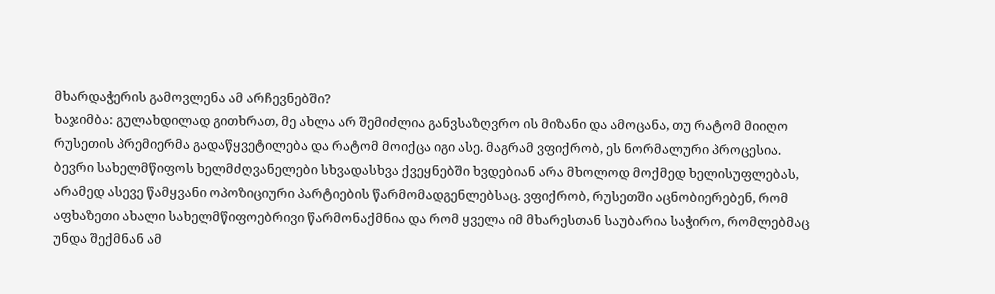მხარდაჭერის გამოვლენა ამ არჩევნებში?
ხაჯიმბა: გულახდილად გითხრათ, მე ახლა არ შემიძლია განვსაზღვრო ის მიზანი და ამოცანა, თუ რატომ მიიღო რუსეთის პრემიერმა გადაწყვეტილება და რატომ მოიქცა იგი ასე. მაგრამ ვფიქრობ, ეს ნორმალური პროცესია. ბევრი სახელმწიფოს ხელმძღვანელები სხვადასხვა ქვეყნებში ხვდებიან არა მხოლოდ მოქმედ ხელისუფლებას, არამედ ასევე წამყვანი ოპოზიციური პარტიების წარმომადგენლებსაც. ვფიქრობ, რუსეთში აცნობიერებენ, რომ აფხაზეთი ახალი სახელმწიფოებრივი წარმონაქმნია და რომ ყველა იმ მხარესთან საუბარია საჭირო, რომლებმაც უნდა შექმნან ამ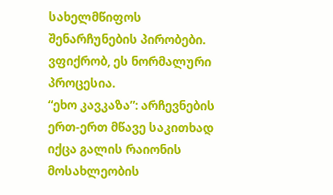სახელმწიფოს შენარჩუნების პირობები. ვფიქრობ, ეს ნორმალური პროცესია.
“ეხო კავკაზა”: არჩევნების ერთ-ერთ მწავე საკითხად იქცა გალის რაიონის მოსახლეობის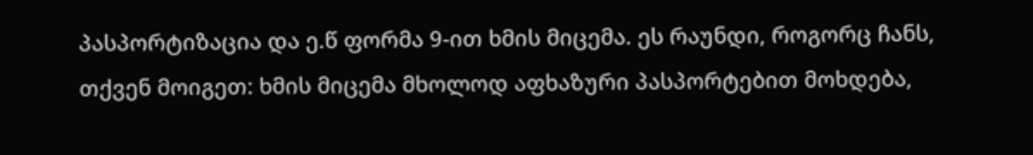პასპორტიზაცია და ე.წ ფორმა 9-ით ხმის მიცემა. ეს რაუნდი, როგორც ჩანს, თქვენ მოიგეთ: ხმის მიცემა მხოლოდ აფხაზური პასპორტებით მოხდება,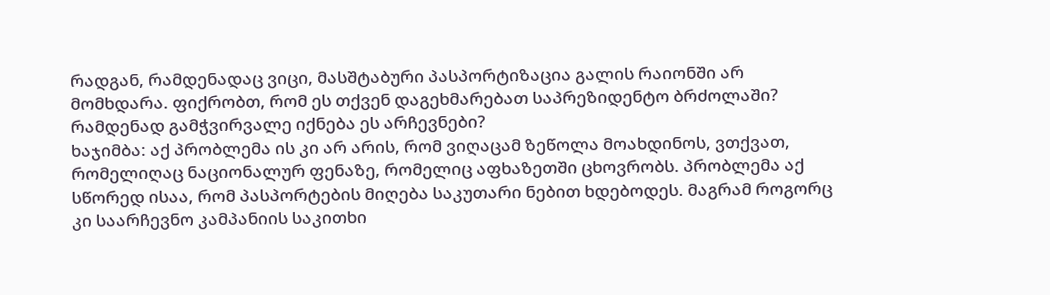რადგან, რამდენადაც ვიცი, მასშტაბური პასპორტიზაცია გალის რაიონში არ მომხდარა. ფიქრობთ, რომ ეს თქვენ დაგეხმარებათ საპრეზიდენტო ბრძოლაში? რამდენად გამჭვირვალე იქნება ეს არჩევნები?
ხაჯიმბა: აქ პრობლემა ის კი არ არის, რომ ვიღაცამ ზეწოლა მოახდინოს, ვთქვათ, რომელიღაც ნაციონალურ ფენაზე, რომელიც აფხაზეთში ცხოვრობს. პრობლემა აქ სწორედ ისაა, რომ პასპორტების მიღება საკუთარი ნებით ხდებოდეს. მაგრამ როგორც კი საარჩევნო კამპანიის საკითხი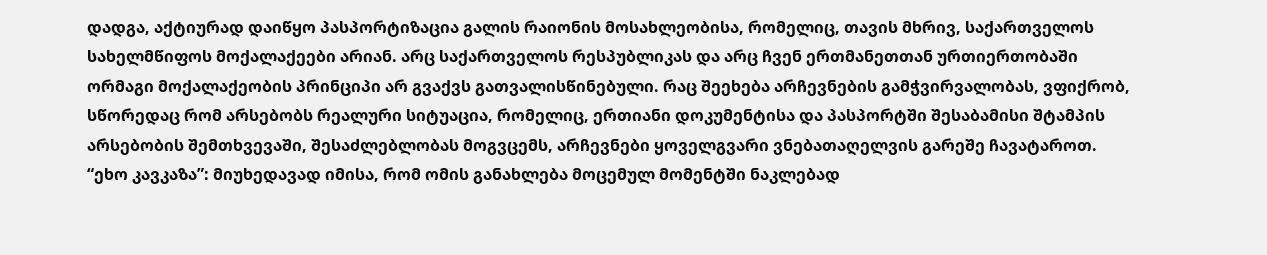დადგა, აქტიურად დაიწყო პასპორტიზაცია გალის რაიონის მოსახლეობისა, რომელიც, თავის მხრივ, საქართველოს სახელმწიფოს მოქალაქეები არიან. არც საქართველოს რესპუბლიკას და არც ჩვენ ერთმანეთთან ურთიერთობაში ორმაგი მოქალაქეობის პრინციპი არ გვაქვს გათვალისწინებული. რაც შეეხება არჩევნების გამჭვირვალობას, ვფიქრობ, სწორედაც რომ არსებობს რეალური სიტუაცია, რომელიც, ერთიანი დოკუმენტისა და პასპორტში შესაბამისი შტამპის არსებობის შემთხვევაში, შესაძლებლობას მოგვცემს, არჩევნები ყოველგვარი ვნებათაღელვის გარეშე ჩავატაროთ.
“ეხო კავკაზა”: მიუხედავად იმისა, რომ ომის განახლება მოცემულ მომენტში ნაკლებად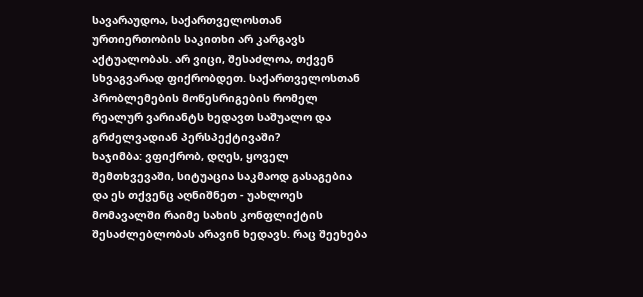სავარაუდოა, საქართველოსთან ურთიერთობის საკითხი არ კარგავს აქტუალობას. არ ვიცი, შესაძლოა, თქვენ სხვაგვარად ფიქრობდეთ. საქართველოსთან პრობლემების მოწესრიგების რომელ რეალურ ვარიანტს ხედავთ საშუალო და გრძელვადიან პერსპექტივაში?
ხაჯიმბა: ვფიქრობ, დღეს, ყოველ შემთხვევაში, სიტუაცია საკმაოდ გასაგებია და ეს თქვენც აღნიშნეთ - უახლოეს მომავალში რაიმე სახის კონფლიქტის შესაძლებლობას არავინ ხედავს. რაც შეეხება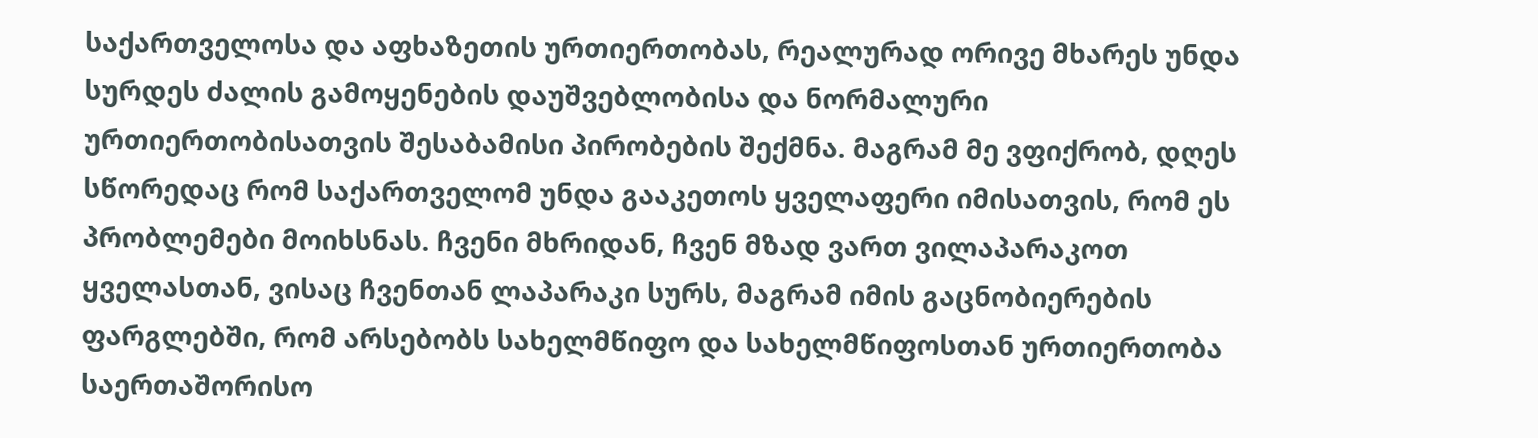საქართველოსა და აფხაზეთის ურთიერთობას, რეალურად ორივე მხარეს უნდა სურდეს ძალის გამოყენების დაუშვებლობისა და ნორმალური ურთიერთობისათვის შესაბამისი პირობების შექმნა. მაგრამ მე ვფიქრობ, დღეს სწორედაც რომ საქართველომ უნდა გააკეთოს ყველაფერი იმისათვის, რომ ეს პრობლემები მოიხსნას. ჩვენი მხრიდან, ჩვენ მზად ვართ ვილაპარაკოთ ყველასთან, ვისაც ჩვენთან ლაპარაკი სურს, მაგრამ იმის გაცნობიერების ფარგლებში, რომ არსებობს სახელმწიფო და სახელმწიფოსთან ურთიერთობა საერთაშორისო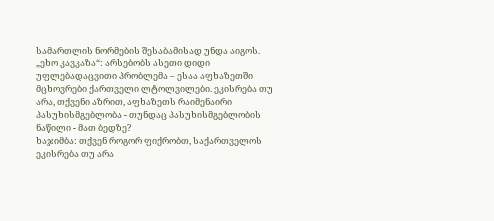სამართლის ნორმების შესაბამისად უნდა აიგოს.
„ეხო კავკაზა“: არსებობს ასეთი დიდი უფლებადაცვითი პრობლემა – ესაა აფხაზეთში მცხოვრები ქართველი ლტოლვილები. ეკისრება თუ არა, თქვენი აზრით, აფხაზეთს რაიმენაირი პასუხისმგებლობა - თუნდაც პასუხისმგებლობის ნაწილი - მათ ბედზე?
ხაჯიმბა: თქვენ როგორ ფიქრობთ, საქართველოს ეკისრება თუ არა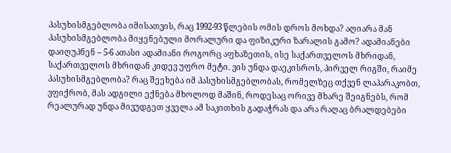პასუხისმგებლობა იმისათვის, რაც 1992-93 წლების ომის დროს მოხდა? აღიარა მან პასუხისმგებლობა მიყენებული მორალური და ფიზიკური ზარალის გამო? ადამიანები დაიღუპნენ – 5-6 ათასი ადამიანი როგორც აფხაზეთის, ისე საქართველოს მხრიდან, საქართველოს მხრიდან კიდევ უფრო მეტი. ვის უნდა დაეკისროს, პირველ რიგში, რაიმე პასუხისმგებლობა? რაც შეეხება იმ პასუხისმგებლობას, რომელზეც თქვენ ლაპარაკობთ, ვფიქრობ, მას ადგილი ექნება მხოლოდ მაშინ, როდესაც ორივე მხარე შეიგნებს, რომ რეალურად უნდა მივუდგეთ ყველა ამ საკითხის გადაჭრას და არა რაღაც ბრალდებები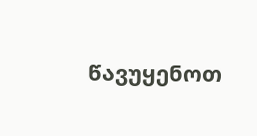წავუყენოთ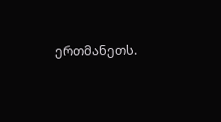ერთმანეთს.